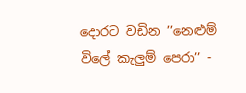දොරට වඩින ’’නෙළුම් විලේ කැලුම් පෙරා’’ -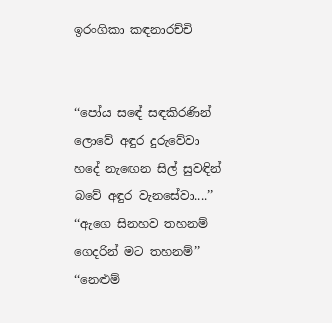ඉරංගිකා කඳනාරච්චි


‘‘පෝය සඳේ සඳකිරණින්
ලොවේ අඳුර දුරුවේවා
හදේ නැඟෙන සිල් සුවඳින්
බවේ අඳුර වැනසේවා....’’
‘‘ඇගෙ සිනහව තහනම්
ගෙදරින් මට තහනම්’’
‘‘නෙළුම්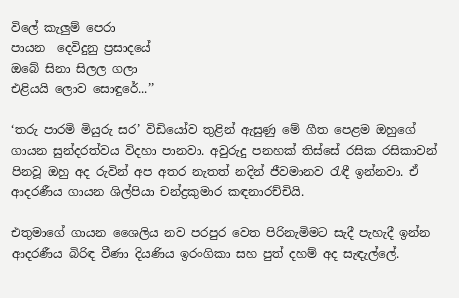විලේ කැලුම් පෙරා
පායන  දෙවිදුනු ප්‍රසාදයේ
ඔබේ සිනා සිලල ගලා
එළියයි ලොව සොඳුරේ...’’

‘තරු පාරමි මියුරු සර’ විඩියෝව තුළින් ඇසුණු මේ ගීත පෙළම ඔහුගේ ගායන සුන්දරත්වය විදහා පානවා. අවුරුදු පනහක් තිස්සේ රසික රසිකාවන් පිනවූ ඔහු අද රුවින් අප අතර නැතත් නදින් ජීවමානව රැඳී ඉන්නවා. ඒ ආදරණීය ගායන ශිල්පියා චන්ද්‍රකුමාර කඳනාරච්චියි.

එතුමාගේ ගායන ශෛලිය නව පරපුර වෙත පිරිනැමිමට සැදී පැහැදී ඉන්න ආදරණීය බිරිඳ වීණා දියණිය ඉරංගිකා සහ පුත් දහම් අද සැඳැල්ලේ.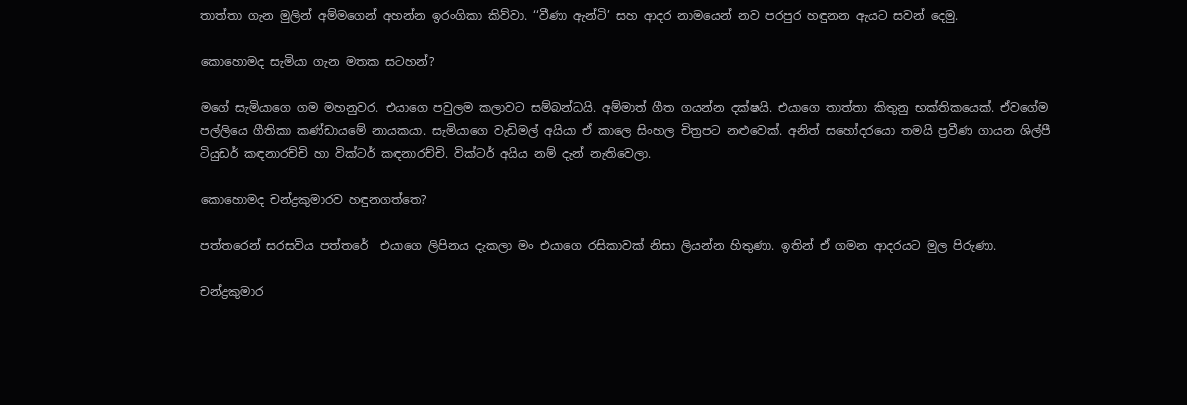තාත්තා ගැන මුලින් අම්මගෙන් අහන්න ඉරංගිකා කිව්වා. ‘‘වීණා ඇන්ටි’ සහ ආදර නාමයෙන් නව පරපුර හඳුනන ඇයට සවන් දෙමු.

කොහොමද සැමියා ගැන මතක සටහන්?

මගේ සැමියාගෙ ගම මහනුවර. එයාගෙ පවුලම කලාවට සම්බන්ධයි. අම්මාත් ගීත ගයන්න දක්ෂයි. එයාගෙ තාත්තා කිතුනු භක්තිකයෙක්. ඒවගේම පල්ලියෙ ගීතිකා කණ්ඩායමේ නායකයා. සැමියාගෙ වැඩිමල් අයියා ඒ කාලෙ සිංහල චිත්‍රපට නළුවෙක්. අනිත් සහෝදරයො තමයි ප්‍රවීණ ගායන ශිල්පී ටියුඩර් කඳනාරච්චි හා වික්ටර් කඳනාරච්චි. වික්ටර් අයිය නම් දැන් නැතිවෙලා.

කොහොමද චන්ද්‍රකුමාරව හඳුනගත්තෙ?

පත්තරෙන් සරසවිය පත්තරේ  එයාගෙ ලිපිනය දැකලා මං එයාගෙ රසිකාවක් නිසා ලියන්න හිතුණා. ඉතින් ඒ ගමන ආදරයට මුල පිරුණා.

චන්ද්‍රකුමාර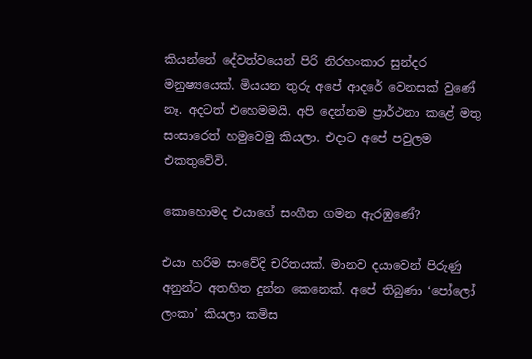කියන්නේ දේවත්වයෙන් පිරි නිරහංකාර සුන්දර මනුෂ්‍යයෙක්. මියයන තුරු අපේ ආදරේ වෙනසක් වුණේ නෑ. අදටත් එහෙමමයි. අපි දෙන්නම ප්‍රාර්ථනා කළේ මතු සංසාරෙත් හමුවෙමු කියලා. එදාට අපේ පවුලම එකතුවේවි.

කොහොමද එයාගේ සංගීත ගමන ඇරඹුණේ?

එයා හරිම සංවේදි චරිතයක්. මානව දයාවෙන් පිරුණු අනුන්ට අතහිත දුන්න කෙනෙක්. අපේ තිබුණා ‘පෝලෝ ලංකා’ කියලා කමිස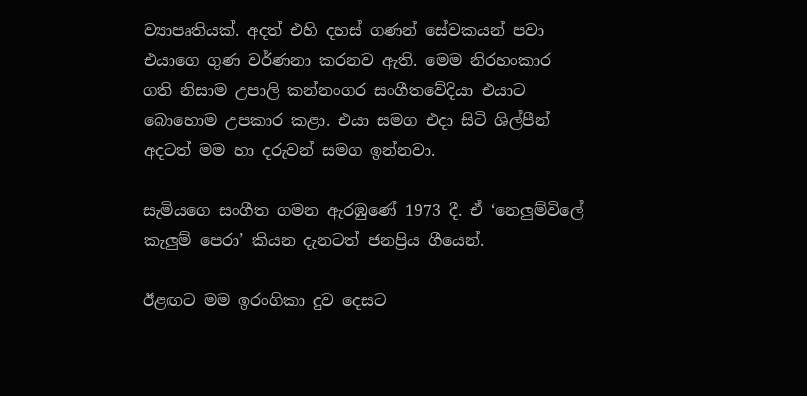ව්‍යාපෘතියක්. අදත් එහි දහස් ගණන් සේවකයන් පවා එයාගෙ ගුණ වර්ණනා කරනව ඇති. මෙම නිරහංකාර ගති නිසාම උපාලි කන්නංගර සංගීතවේදියා එයාට බොහොම උපකාර කළා. එයා සමග එදා සිටි ශිල්පීන් අදටත් මම හා දරුවන් සමග ඉන්නවා.

සැමියගෙ සංගීත ගමන ඇරඹුණේ 1973 දී. ඒ ‘නෙලුම්විලේ කැලුම් පෙරා’ කියන දැනටත් ජනප්‍රිය ගීයෙන්.

ඊළඟට මම ඉරංගිකා දුව දෙසට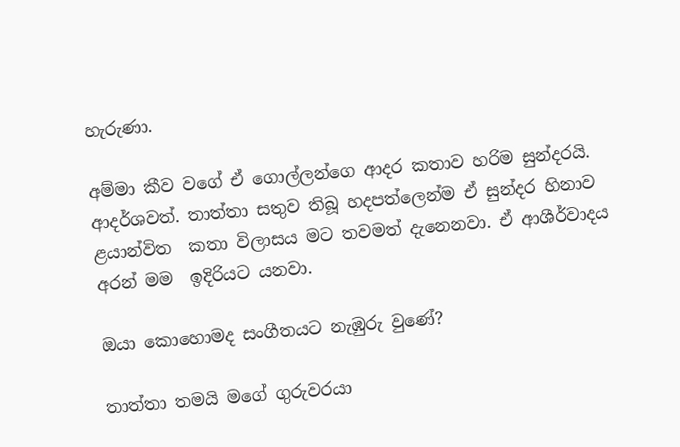හැරුණා.

අම්මා කීව වගේ ඒ ගොල්ලන්ගෙ ආදර කතාව හරිම සුන්දරයි. ආදර්ශවත්. තාත්තා සතුව තිබූ හදපත්ලෙන්ම ඒ සුන්දර හිනාව ළයාන්විත  කතා විලාසය මට තවමත් දැනෙනවා. ඒ ආශීර්වාදය අරන් මම  ඉදිරියට යනවා.

ඔයා කොහොමද සංගීතයට නැඹුරු වුණේ?

තාත්තා තමයි මගේ ගුරුවරයා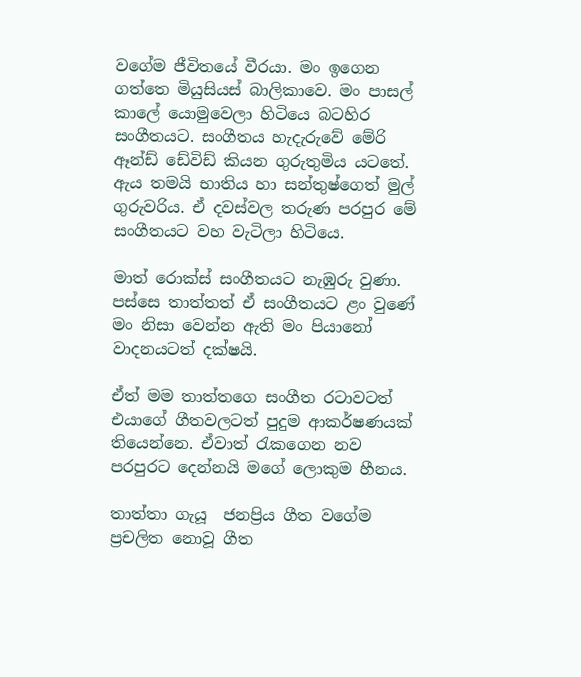වගේම ජීවිතයේ වීරයා. මං ඉගෙන ගත්තෙ මියුසියස් බාලිකාවෙ. මං පාසල්  කාලේ යොමුවෙලා හිටියෙ බටහිර සංගීතයට. සංගීතය හැදැරුවේ මේරි ඈන්ඩ් ඩේවිඩ් කියන ගුරුතුමිය යටතේ. ඇය තමයි භාතිය හා සන්තුෂ්ගෙත් මුල් ගුරුවරිය. ඒ දවස්වල තරුණ පරපුර මේ සංගීතයට වහ වැටිලා හිටියෙ.

මාත් රොක්ස් සංගීතයට නැඹුරු වුණා. පස්සෙ තාත්තත් ඒ සංගීතයට ළං වුණේ මං නිසා වෙන්න ඇති මං පියානෝ වාදනයටත් දක්ෂයි.

ඒත් මම තාත්තගෙ සංගීත රටාවටත් එයාගේ ගීතවලටත් පුදුම ආකර්ෂණයක් තියෙන්නෙ. ඒවාත් රැකගෙන නව පරපුරට දෙන්නයි මගේ ලොකුම හීනය.

තාත්තා ගැයූ  ජනප්‍රිය ගීත වගේම ප්‍රචලිත නොවූ ගීත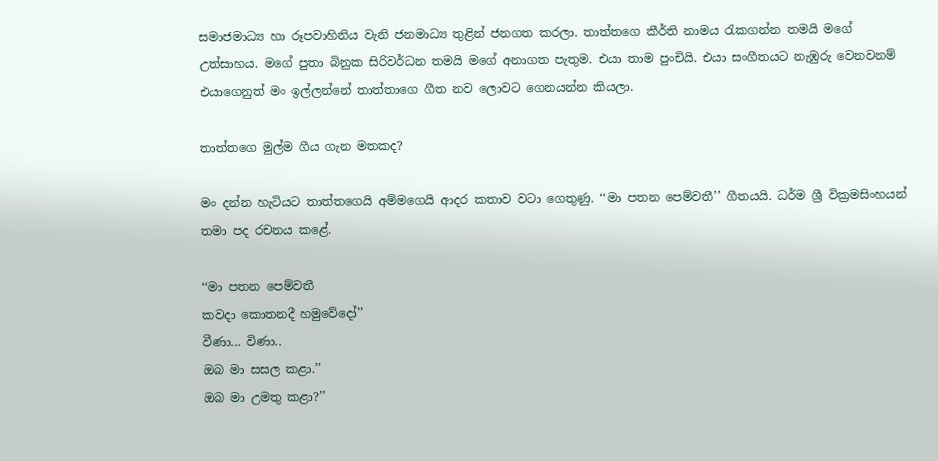සමාජමාධ්‍ය හා රූපවාහිනිය වැනි ජනමාධ්‍ය තුළින් ජනගත කරලා. තාත්තගෙ කීර්ති නාමය රැකගන්න තමයි මගේ උත්සාහය. මගේ පුතා බිනුක සිරිවර්ධන තමයි මගේ අනාගත පැතුම. එයා තාම පුංචියි. එයා සංගීතයට නැඹුරු වෙනවනම් එයාගෙනුත් මං ඉල්ලන්නේ තාත්තාගෙ ගීත නව ලොවට ගෙනයන්න කියලා.

තාත්තගෙ මුල්ම ගීය ගැන මතකද?

මං දන්න හැටියට තාත්තගෙයි අම්මගෙයි ආදර කතාව වටා ගෙතුණු. ‘‘මා පතන පෙම්වතී’’ ගීතයයි. ධර්ම ශ්‍රී වික්‍රමසිංහයන් තමා පද රචනය කළේ.

‘‘මා පතන පෙම්වතී
කවදා කොතනදී හමුවේදෝ’’
වීණා... විණා..
ඔබ මා සසල කළා.’’
ඔබ මා උමතු කළා?’’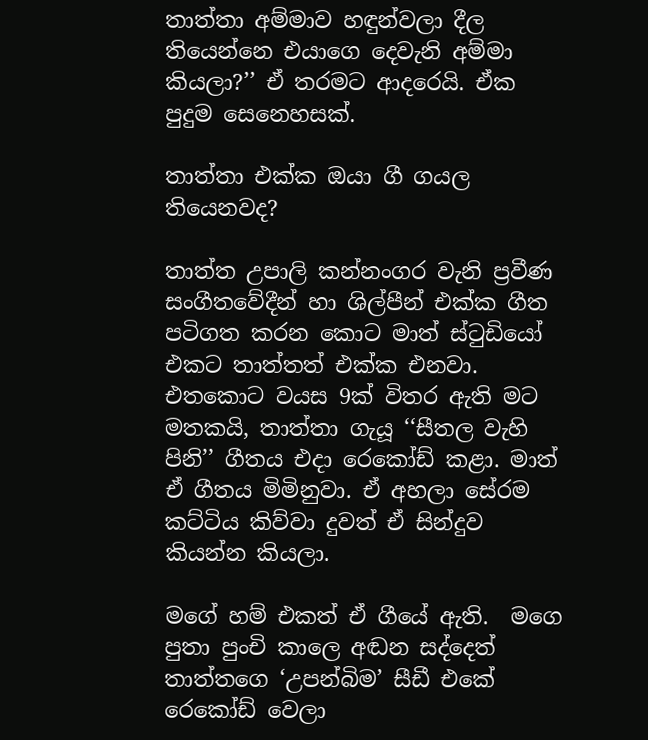තාත්තා අම්මාව හඳුන්වලා දීල තියෙන්නෙ එයාගෙ දෙවැනි අම්මා කියලා?’’ ඒ තරමට ආදරෙයි. ඒක පුදුම සෙනෙහසක්.

තාත්තා එක්ක ඔයා ගී ගයල තියෙනවද?

තාත්ත උපාලි කන්නංගර වැනි ප්‍රවීණ සංගීතවේදීන් හා ශිල්පීන් එක්ක ගීත පටිගත කරන කොට මාත් ස්ටුඩියෝ එකට තාත්තත් එක්ක එනවා.  එතකොට වයස 9ක් විතර ඇති මට මතකයි, තාත්තා ගැයූ ‘‘සීතල වැහි පිනි’’ ගීතය එදා රෙකෝඩ් කළා. මාත් ඒ ගීතය මිමිනුවා. ඒ අහලා සේරම කට්ටිය කිව්වා දුවත් ඒ සින්දුව කියන්න කියලා.

මගේ හම් එකත් ඒ ගීයේ ඇති.  මගෙ පුතා පුංචි කාලෙ අඬන සද්දෙත් තාත්තගෙ ‘උපන්බිම’ සීඩී එකේ රෙකෝඩ් වෙලා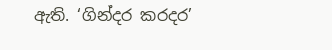ඇති. ‘ගින්දර කරදර’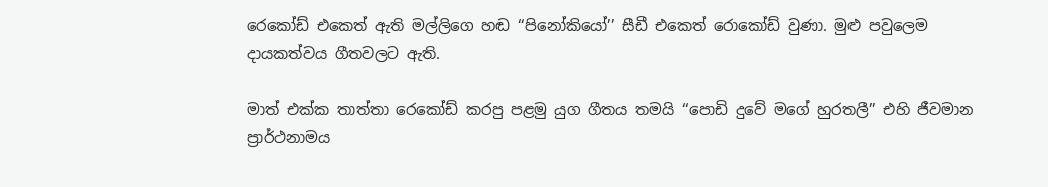රෙකෝඩ් එකෙත් ඇති මල්ලිගෙ හඬ ‘‘පිනෝකියෝ’’ සීඩී එකෙත් රොකෝඩ් වුණා. මුළු පවුලෙම දායකත්වය ගීතවලට ඇති.

මාත් එක්ක තාත්තා රෙකෝඩ් කරපු පළමු යුග ගීතය තමයි ‘‘පොඩි දුවේ මගේ හුරතලී’’ එහි ජීවමාන ප්‍රාර්ථනාමය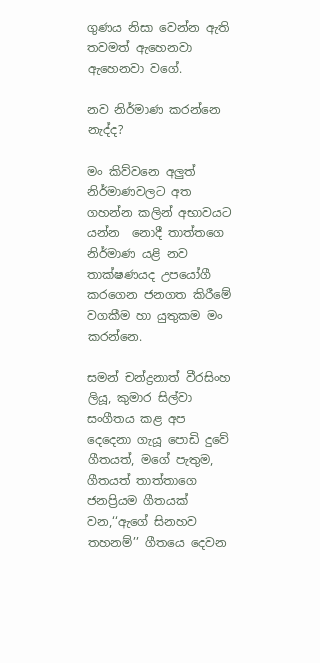ගුණය නිසා වෙන්න ඇති තවමත් ඇහෙනවා ඇහෙනවා වගේ.

නව නිර්මාණ කරන්නෙ නැද්ද?

මං කිව්වනෙ අලුත් නිර්මාණවලට අත ගහන්න කලින් අභාවයට යන්න  නොදී තාත්තගෙ නිර්මාණ යළි නව තාක්ෂණයද උපයෝගී කරගෙන ජනගත කිරීමේ වගකීම හා යුතුකම මං කරන්නෙ.

සමන් චන්ද්‍රනාත් වීරසිංහ ලියූ, කුමාර සිල්වා සංගීතය කළ අප දෙදෙනා ගැයූ පොඩි දුවේ ගීතයත්, මගේ පැතුම, ගීතයත් තාත්තාගෙ ජනප්‍රියම ගීතයක් වන,‘‘ඇගේ සිනහව තහනම්’’ ගීතයෙ දෙවන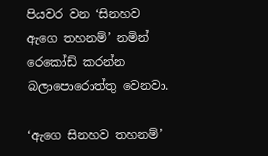පියවර වන ‘සිනහව ඇගෙ තහනම්’ නමින් රෙකෝඩ් කරන්න බලාපොරොත්තු වෙනවා.

‘ඇගෙ සිනහව තහනම්’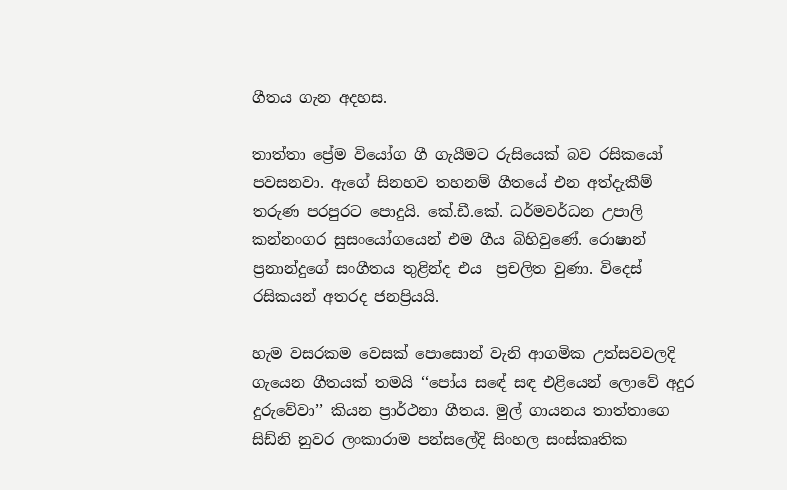ගීතය ගැන අදහස.

තාත්තා ප්‍රේම වියෝග ගී ගැයීමට රුසියෙක් බව රසිකයෝ පවසනවා. ඇගේ සිනහව තහනම් ගීතයේ එන අත්දැකීම් තරුණ පරපුරට පොදුයි. කේ.ඩී.කේ. ධර්මවර්ධන උපාලි කන්නංගර සුසංයෝගයෙන් එම ගීය බිහිවුණේ. රොෂාන් ප්‍රනාන්දුගේ සංගීතය තුළින්ද එය  ප්‍රචලිත වුණා. විදෙස් රසිකයන් අතරද ජනප්‍රියයි.

හැම වසරකම වෙසක් පොසොන් වැනි ආගමික උත්සවවලදි ගැයෙන ගීතයක් තමයි ‘‘පෝය සඳේ සඳ එළියෙන් ලොවේ අදුර දුරුවේවා’’ කියන ප්‍රාර්ථනා ගීතය. මුල් ගායනය තාත්තාගෙ සිඩ්නි නුවර ලංකාරාම පන්සලේදි සිංහල සංස්කෘතික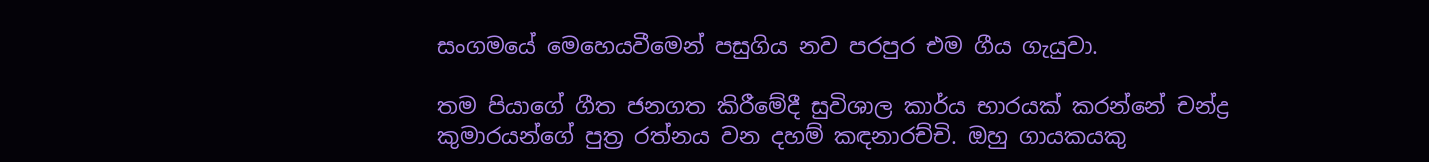සංගමයේ මෙහෙයවීමෙන් පසුගිය නව පරපුර එම ගීය ගැයුවා.

තම පියාගේ ගීත ජනගත කිරීමේදී සුවිශාල කාර්ය භාරයක් කරන්නේ චන්ද්‍ර කුමාරයන්ගේ පුත්‍ර රත්නය වන දහම් කඳනාරච්චි. ඔහු ගායකයකු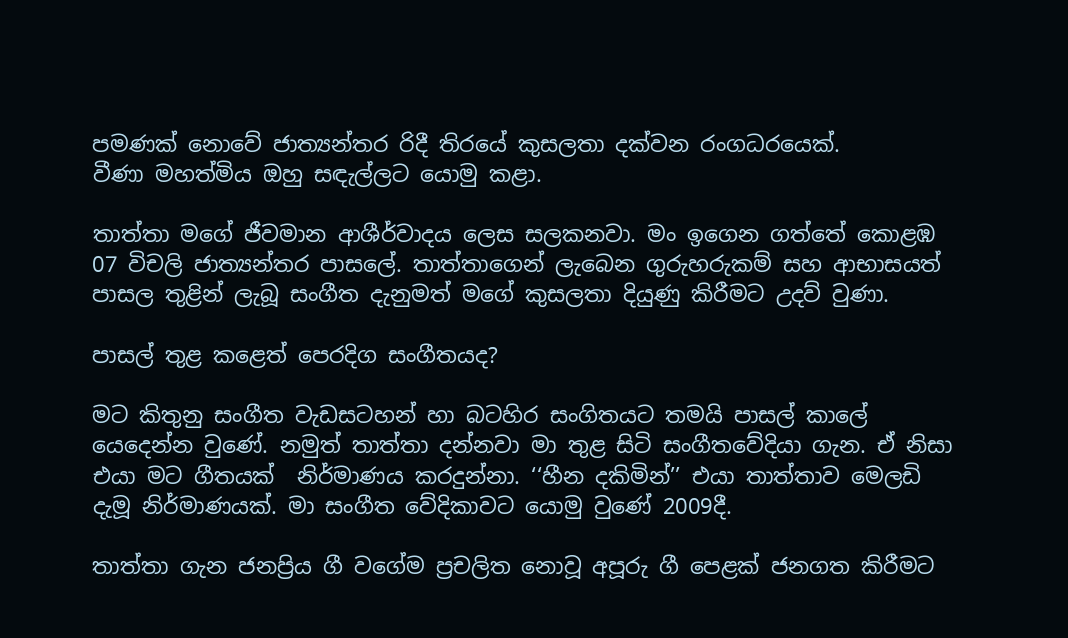පමණක් නොවේ ජාත්‍යන්තර රිදී තිරයේ කුසලතා දක්වන රංගධරයෙක්.
වීණා මහත්මිය ඔහු සඳැල්ලට යොමු කළා.

තාත්තා මගේ ජීවමාන ආශීර්වාදය ලෙස සලකනවා. මං ඉගෙන ගත්තේ කොළඹ 07 විචලි ජාත්‍යන්තර පාසලේ. තාත්තාගෙන් ලැබෙන ගුරුහරුකම් සහ ආභාසයත් පාසල තුළින් ලැබූ සංගීත දැනුමත් මගේ කුසලතා දියුණු කිරීමට උදව් වුණා.

පාසල් තුළ කළෙත් පෙරදිග සංගීතයද?

මට කිතුනු සංගීත වැඩසටහන් හා බටහිර සංගිතයට තමයි පාසල් කාලේ යෙදෙන්න වුණේ. නමුත් තාත්තා දන්නවා මා තුළ සිටි සංගීතවේදියා ගැන. ඒ නිසා එයා මට ගීතයක්  නිර්මාණය කරදුන්නා. ‘‘හීන දකිමින්’’ එයා තාත්තාව මෙලඩි දැමූ නිර්මාණයක්. මා සංගීත වේදිකාවට යොමු වුණේ 2009දී.

තාත්තා ගැන ජනප්‍රිය ගී වගේම ප්‍රචලිත නොවූ අපූරු ගී පෙළක් ජනගත කිරීමට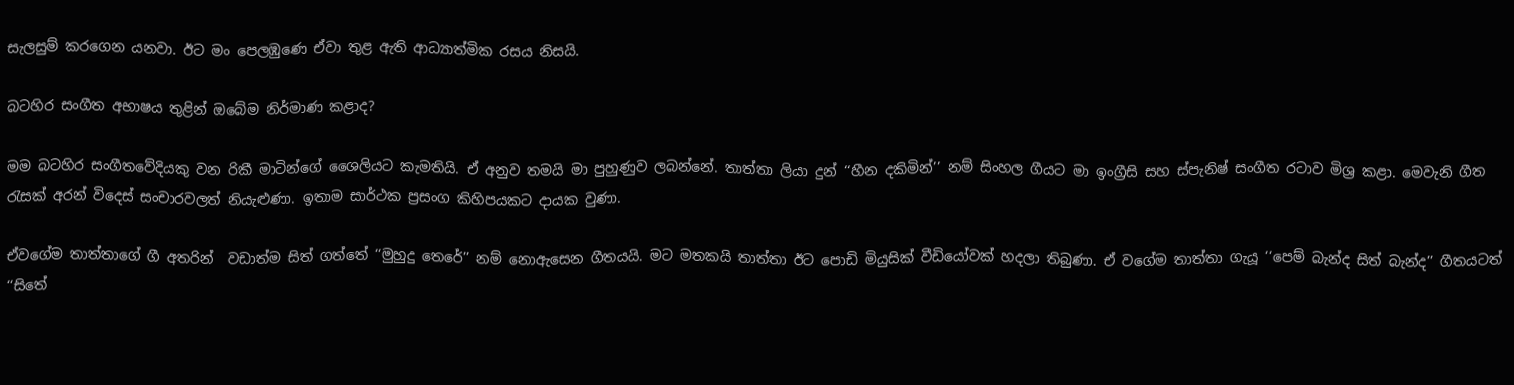සැලසුම් කරගෙන යනවා. ඊට මං පෙලඹුණෙ ඒවා තුළ ඇති ආධ්‍යාත්මික රසය නිසයි.

බටහිර සංගීත අභාෂය තුළින් ඔබේම නිර්මාණ කළාද?

මම බටහිර සංගීතවේදියකු වන රිකී මාටින්ගේ ශෛලියට කැමතියි. ඒ අනුව තමයි මා පුහුණුව ලබන්නේ. තාත්තා ලියා දුන් ‘‘හීන දකිමින්’’ නම් සිංහල ගීයට මා ඉංග්‍රීසි සහ ස්පැනිෂ් සංගීත රටාව මිශ්‍ර කළා. මෙවැනි ගීත රැසක් අරන් විදෙස් සංචාරවලත් නියැළුණා. ඉතාම සාර්ථක ප්‍රසංග කිහිපයකට දායක වුණා.

ඒවගේම තාත්තාගේ ගී අතරින්  වඩාත්ම සිත් ගත්තේ ‘‘මුහුදු තෙරේ’’ නම් නොඇසෙන ගීතයයි. මට මතකයි තාත්තා ඊට පොඩි මියුසික් වීඩියෝවක් හදලා තිබුණා. ඒ වගේම තාත්තා ගැයූ ‘‘පෙම් බැන්ද සිත් බැන්ද’’ ගීතයටත් ‘‘සිතේ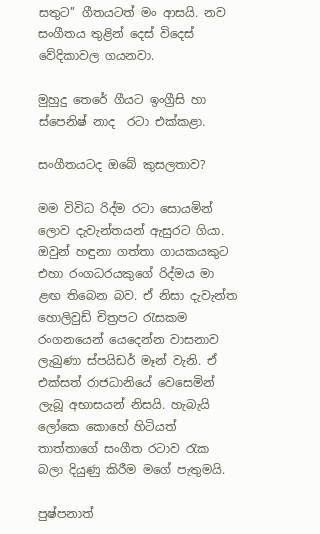සතුට’’ ගීතයටත් මං ආසයි. නව සංගීතය තුළින් දෙස් විදෙස් වේදිකාවල ගයනවා.

මුහුදු තෙරේ ගීයට ඉංග්‍රීසි හා ස්පෙනිෂ් නාද  රටා එක්කළා.

සංගීතයටද ඔබේ කුසලතාව?

මම විවිධ රිද්ම රටා සොයමින් ලොව දැවැන්තයන් ඇසුරට ගියා. ඔවුන් හඳුනා ගත්තා ගායකයකුට එහා රංගධරයකුගේ රිද්මය මා ළඟ තිබෙන බව. ඒ නිසා දැවැන්ත හොලිවුඩ් චිත්‍රපට රැසකම රංගනයෙන් යෙදෙන්න වාසනාව ලැබුණා ස්පයිඩර් මෑන් වැනි. ඒ එක්සත් රාජධානියේ වෙසෙමින් ලැබූ අභාසයන් නිසයි. හැබැයි ලෝකෙ කොහේ හිටියත් තාත්තාගේ සංගීත රටාව රැක බලා දියුණු කිරීම මගේ පැතුමයි.

පුෂ්පනාත්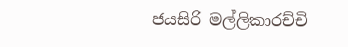ජයසිරි මල්ලිකාරච්චි